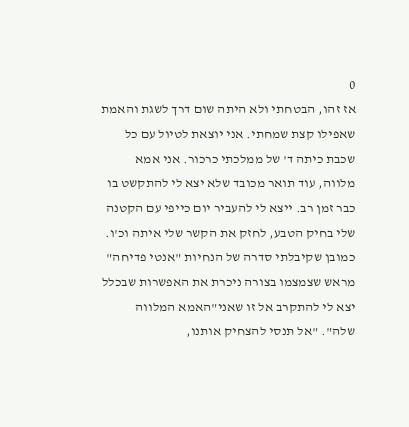0
אז זהו, הבטחתי ולא היתה שום דרך לשגת והאמת שאפילו קצת שמחתי. אני יוצאת לטיול עם כל שכבת כיתה ד' של ממלכתי כרכור. אני אמא מלווה, עוד תואר מכובד שלא יצא לי להתקשט בו כבר זמן רב. ייצא לי להעביר יום כייפי עם הקטנה שלי בחיק הטבע, לחזק את הקשר שלי איתה וכ'ו. כמובן שקיבלתי סדרה של הנחיות "אנטי פדיחה" מראש שצמצמו בצורה ניכרת את האפשרות שבכלל יצא לי להתקרב אל זו שאני"האמא המלווה שלה". "אל תנסי להצחיק אותנו,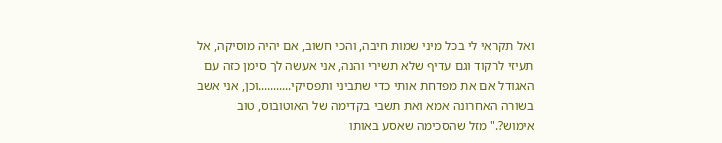ואל תקראי לי בכל מיני שמות חיבה, והכי חשוב, אם יהיה מוסיקה, אל תעיזי לרקוד וגם עדיף שלא תשירי והנה, אני אעשה לך סימן כזה עם האגודל אם את מפדחת אותי כדי שתביני ותפסיקי...........וכן, אני אשב בשורה האחרונה אמא ואת תשבי בקדימה של האוטובוס, טוב אימוש?." מזל שהסכימה שאסע באותו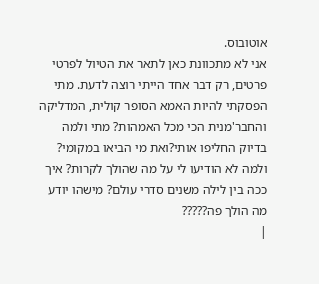אוטובוס.
אני לא מתכוונת כאן לתאר את הטיול לפרטי פרטים, רק דבר אחד הייתי רוצה לדעת. מתי הפסקתי להיות האמא הסופר קולית, המדליקה והחבר'מנית הכי מכל האמהות? מתי ולמה בדיוק החליפו אותי?ואת מי הביאו במקומי? ולמה לא הודיעו לי על מה שהולך לקרות? איך ככה בין לילה משנים סדרי עולם? מישהו יודע מה הולך פה?????
|